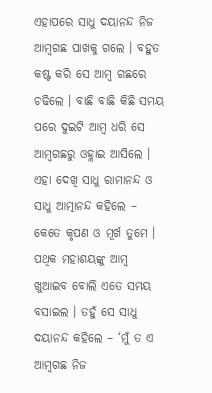ଏହାପରେ ସାଧୁ ଦୟାନନ୍ଦ ନିଜ ଆମ୍ବଗଛ ପାଖକୁ ଗଲେ । ବହୁତ କଷ୍ଟ କରି ସେ ଆମ୍ବ ଗଛରେ ଚଢିଲେ । ବାଛି ବାଛି କିଛି ସମୟ ପରେ ଦୁଇଟି ଆମ୍ବ ଧରି ସେ ଆମ୍ବଗଛରୁ ଓହ୍ଲାଇ ଆସିଲେ । ଏହା ଦେଖି ସାଧୁ ରାମାନନ୍ଦ ଓ ସାଧୁ ଆତ୍ମାନନ୍ଦ କହିଲେ – କେତେ କୃପଣ ଓ ମୂର୍ଖ ତୁମେ । ପଥିକ ମହାଶୟଙ୍କୁ ଆମ୍ବ ଖୁଆଇବ ବୋଲି ଏତେ ସମୟ ବସାଇଲ । ତହୁଁ ସେ ସାଧୁ ଦୟାନନ୍ଦ କହିଲେ – ‘ମୁଁ ତ ଏ ଆମ୍ବଗଛ ନିଜ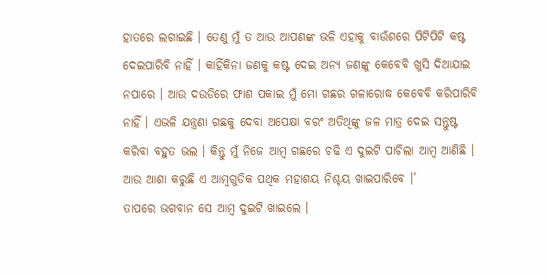ହାତରେ ଲଗାଇଛି । ତେଣୁ ମୁଁ ତ ଆଉ ଆପଣଙ୍କ ଭଳି ଏହାକୁ ବାଉଁଶରେ ପିଟିପିଟି କଷ୍ଟ ଦେଇପାରିବି ନାହିଁ । କାହିଁକିନା ଜଣକୁ କଷ୍ଟ ଦେଇ ଅନ୍ୟ ଜଣଙ୍କୁ କେବେବି ଖୁସି ଦିଆଯାଇ ନପାରେ । ଆଉ ଦଉଡିରେ ଫାଶ ପକାଇ ମୁଁ ମୋ ଗଛର ଗଳାରୋଦ୍ଧ କେବେବି କରିପାରିବି ନାହିଁ । ଏଭଳି ଯନ୍ତ୍ରଣା ଗଛକୁ ଦେବା ଅପେକ୍ଷା ବରଂ ଅତିଥିଙ୍କୁ ଜଳ ମାତ୍ର ଦେଇ ସନ୍ତୁଷ୍ଟ କରିବା ବହୁତ ଭଲ । କିନ୍ତୁ ମୁଁ ନିଜେ ଆମ୍ବ ଗଛରେ ଚଢି ଏ ଦୁଇଟି ପାଚିଲା ଆମ୍ବ ଆଣିଛି । ଆଉ ଆଶା କରୁଛି ଏ ଆମ୍ବଗୁଡିକ ପଥିକ ମହାଶୟ ନିଶ୍ଚୟ ଖାଇପାରିବେ ।’
ତାପରେ ଭଗବାନ ସେ ଆମ୍ବ ଦୁଇଟି ଖାଇଲେ ।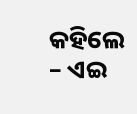କହିଲେ – ଏଇ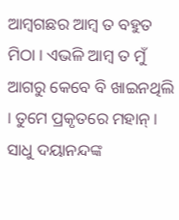ଆମ୍ବଗଛର ଆମ୍ବ ତ ବହୁତ ମିଠା । ଏଭଳି ଆମ୍ବ ତ ମୁଁ ଆଗରୁ କେବେ ବି ଖାଇନଥିଲି । ତୁମେ ପ୍ରକୃତରେ ମହାନ୍ । ସାଧୁ ଦୟାନନ୍ଦଙ୍କ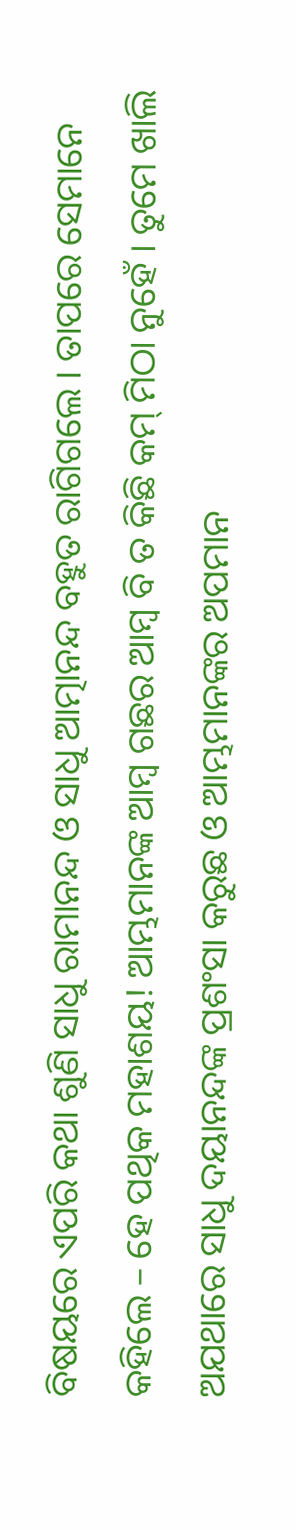ବିଷୟରେ ଏପରି କଥା ଶୁଣି ସାଧୁ ରାମାନନ୍ଦ ଓ ସାଧୁ ଆତ୍ମାନନ୍ଦ ବହୁତ ରାଗିଗଲେ । ତାପରେ ସେମାନେ କହିଲେ – ହେ ପଥିକ ମହାଶୟ! ଆମ୍ଭମାନଙ୍କ ଆମ୍ବ ଗଛର ଆମ୍ବ ବି ତ କିଛି କମ୍ ମିଠା ନୁହେଁ । ତୁମେ ଖାଲି ଅଯଥାରେ ସାଧୁ ଦୟାନନ୍ଦଙ୍କ ପ୍ରଶଂସା କରୁଛ ଓ ଆମ୍ଭମାନଙ୍କର ଅପମାନ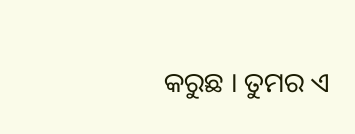କରୁଛ । ତୁମର ଏ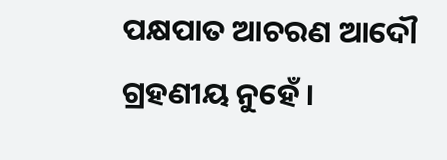ପକ୍ଷପାତ ଆଚରଣ ଆଦୌ ଗ୍ରହଣୀୟ ନୁହେଁ ।